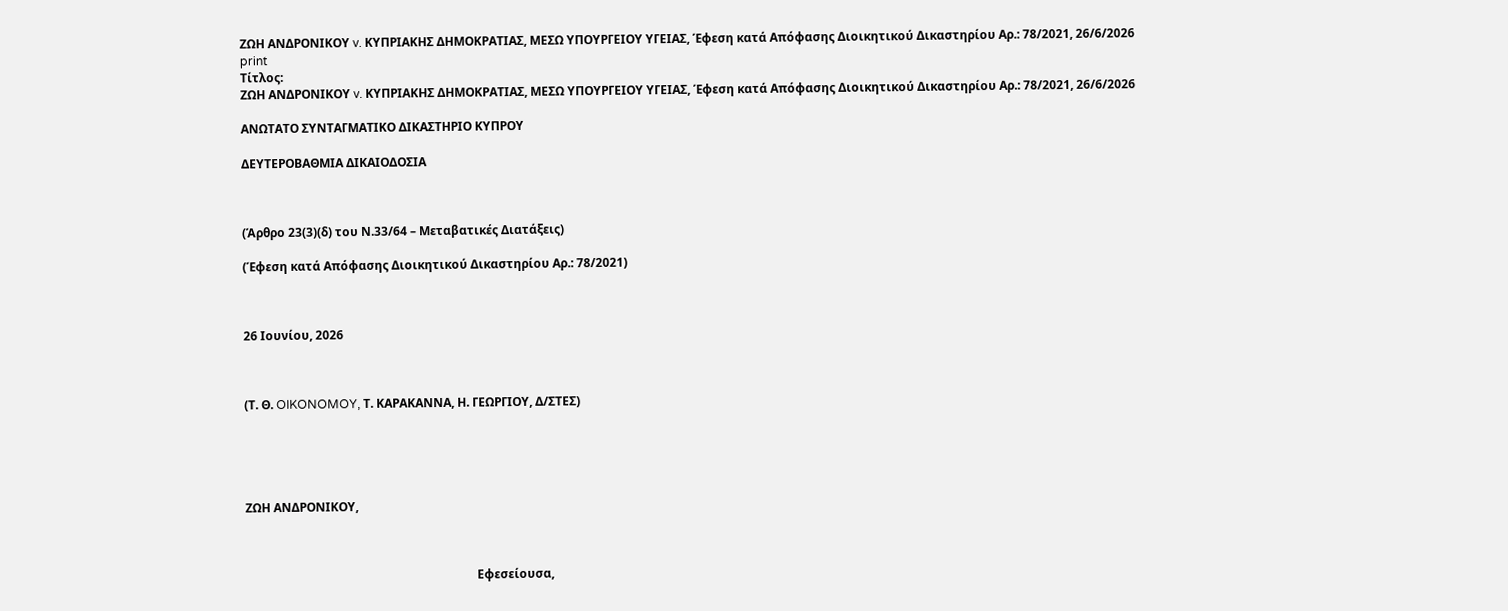ΖΩΗ ΑΝΔΡΟΝΙΚΟΥ v. ΚΥΠΡΙΑΚΗΣ ΔΗΜΟΚΡΑΤΙΑΣ, ΜΕΣΩ ΥΠΟΥΡΓΕΙΟΥ ΥΓΕΙΑΣ, Έφεση κατά Απόφασης Διοικητικού Δικαστηρίου Αρ.: 78/2021, 26/6/2026
print
Τίτλος:
ΖΩΗ ΑΝΔΡΟΝΙΚΟΥ v. ΚΥΠΡΙΑΚΗΣ ΔΗΜΟΚΡΑΤΙΑΣ, ΜΕΣΩ ΥΠΟΥΡΓΕΙΟΥ ΥΓΕΙΑΣ, Έφεση κατά Απόφασης Διοικητικού Δικαστηρίου Αρ.: 78/2021, 26/6/2026

ΑΝΩΤΑΤΟ ΣΥΝΤΑΓΜΑΤΙΚΟ ΔΙΚΑΣΤΗΡΙΟ ΚΥΠΡΟΥ

ΔΕΥΤΕΡΟΒΑΘΜΙΑ ΔΙΚΑΙΟΔΟΣΙΑ



(Άρθρο 23(3)(δ) του Ν.33/64 – Μεταβατικές Διατάξεις)

(Έφεση κατά Απόφασης Διοικητικού Δικαστηρίου Αρ.: 78/2021)



26 Ιουνίου, 2026



(Τ. Θ. OIKONOMOY, Τ. ΚΑΡΑΚΑΝΝΑ, Η. ΓΕΩΡΓΙΟΥ, Δ/ΣΤΕΣ)





ΖΩΗ ΑΝΔΡΟΝΙΚΟΥ,



                                                                             Εφεσείουσα,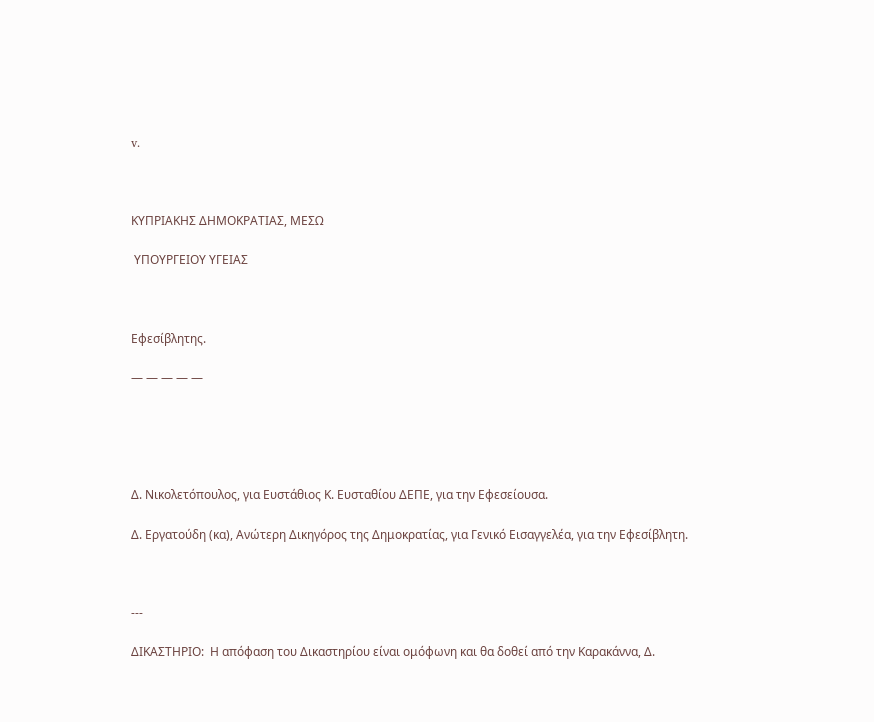v.



ΚΥΠΡΙΑΚΗΣ ΔΗΜΟΚΡΑΤΙΑΣ, ΜΕΣΩ

 ΥΠΟΥΡΓΕΙΟΥ ΥΓΕΙΑΣ



Εφεσίβλητης.

― ― ― ― ―





Δ. Νικολετόπουλος, για Ευστάθιος Κ. Ευσταθίου ΔΕΠΕ, για την Εφεσείουσα.

Δ. Εργατούδη (κα), Ανώτερη Δικηγόρος της Δημοκρατίας, για Γενικό Εισαγγελέα, για την Εφεσίβλητη.



---

ΔΙΚΑΣΤΗΡΙΟ:  Η απόφαση του Δικαστηρίου είναι ομόφωνη και θα δοθεί από την Καρακάννα, Δ.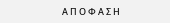Α Π Ο Φ Α Σ Η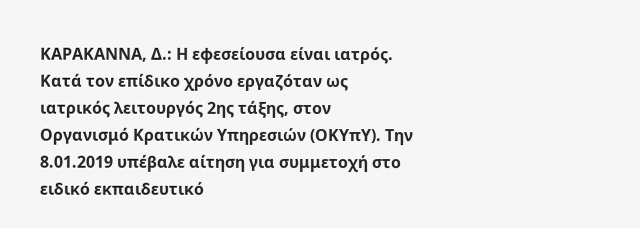ΚΑΡΑΚΑΝΝΑ, Δ.: Η εφεσείουσα είναι ιατρός. Κατά τον επίδικο χρόνο εργαζόταν ως ιατρικός λειτουργός 2ης τάξης, στον Οργανισμό Κρατικών Υπηρεσιών (ΟΚΥπΥ). Την 8.01.2019 υπέβαλε αίτηση για συμμετοχή στο ειδικό εκπαιδευτικό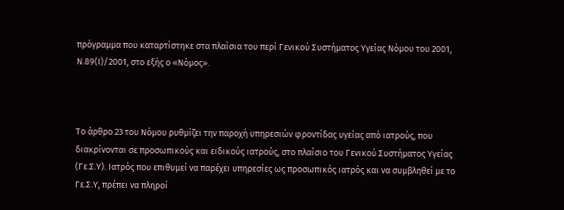πρόγραμμα που καταρτίστηκε στα πλαίσια του περί Γενικού Συστήματος Υγείας Νόμου του 2001, Ν.89(Ι)/2001, στο εξής ο «Νόμος».



Το άρθρο 23 του Νόμου ρυθμίζει την παροχή υπηρεσιών φροντίδας υγείας από ιατρούς, που διακρίνονται σε προσωπικούς και ειδικούς ιατρούς, στο πλαίσιο του Γενικού Συστήματος Υγείας (Γε.Σ.Υ). Ιατρός που επιθυμεί να παρέχει υπηρεσίες ως προσωπικός ιατρός και να συμβληθεί με το Γε.Σ.Υ, πρέπει να πληροί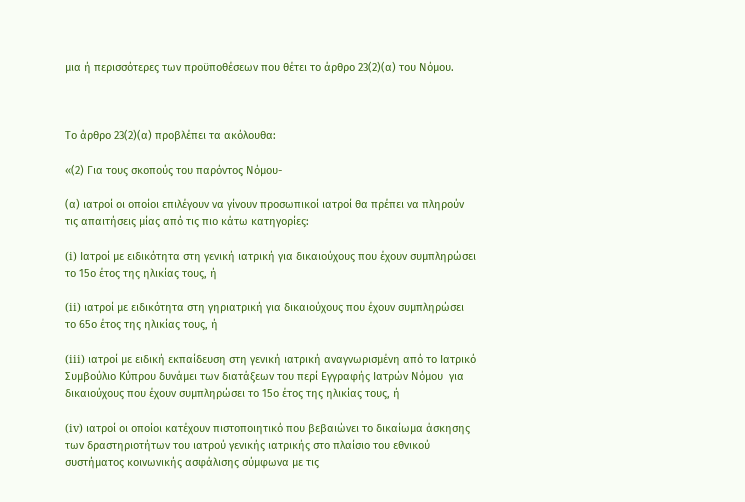μια ή περισσότερες των προϋποθέσεων που θέτει το άρθρο 23(2)(α) του Νόμου.



Το άρθρο 23(2)(α) προβλέπει τα ακόλουθα:

«(2) Για τους σκοπούς του παρόντος Νόμου-

(α) ιατροί οι οποίοι επιλέγουν να γίνουν προσωπικοί ιατροί θα πρέπει να πληρούν τις απαιτήσεις μίας από τις πιο κάτω κατηγορίες:

(i) Ιατροί με ειδικότητα στη γενική ιατρική για δικαιούχους που έχουν συμπληρώσει το 15ο έτος της ηλικίας τους, ή

(ii) ιατροί με ειδικότητα στη γηριατρική για δικαιούχους που έχουν συμπληρώσει το 65ο έτος της ηλικίας τους, ή

(iii) ιατροί με ειδική εκπαίδευση στη γενική ιατρική αναγνωρισμένη από το Ιατρικό Συμβούλιο Κύπρου δυνάμει των διατάξεων του περί Εγγραφής Ιατρών Νόμου  για δικαιούχους που έχουν συμπληρώσει το 15ο έτος της ηλικίας τους, ή

(iv) ιατροί οι οποίοι κατέχουν πιστοποιητικό που βεβαιώνει το δικαίωμα άσκησης των δραστηριοτήτων του ιατρού γενικής ιατρικής στο πλαίσιο του εθνικού συστήματος κοινωνικής ασφάλισης σύμφωνα με τις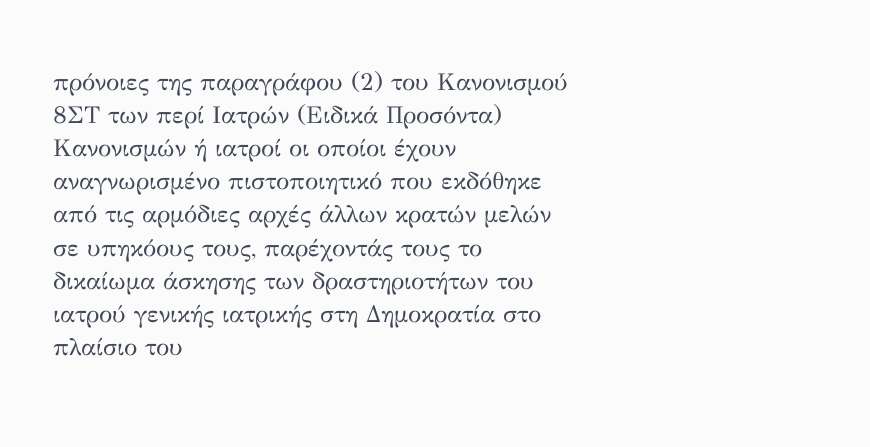πρόνοιες της παραγράφου (2) του Κανονισμού 8ΣΤ των περί Ιατρών (Ειδικά Προσόντα) Κανονισμών ή ιατροί οι οποίοι έχουν αναγνωρισμένο πιστοποιητικό που εκδόθηκε από τις αρμόδιες αρχές άλλων κρατών μελών σε υπηκόους τους, παρέχοντάς τους το δικαίωμα άσκησης των δραστηριοτήτων του ιατρού γενικής ιατρικής στη Δημοκρατία στο πλαίσιο του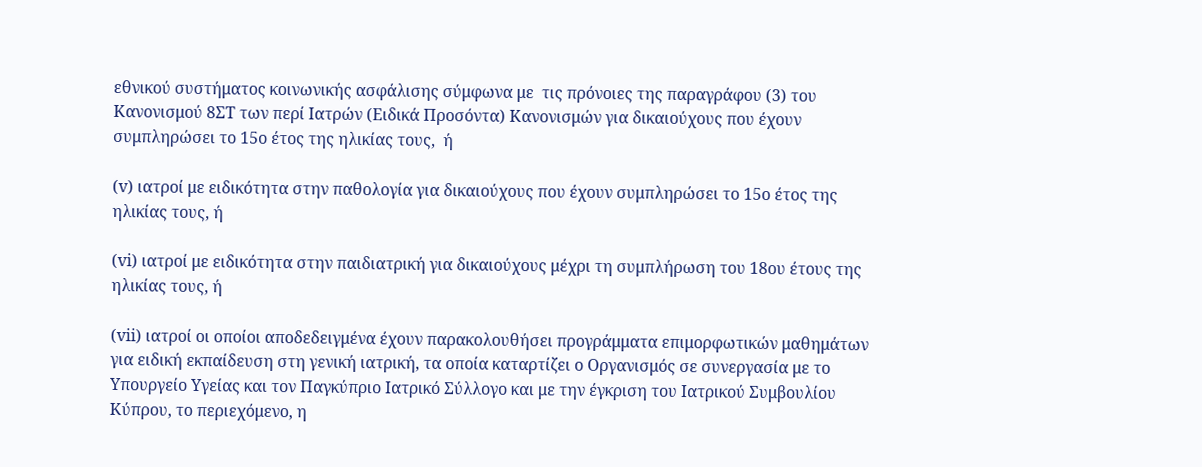εθνικού συστήματος κοινωνικής ασφάλισης σύμφωνα με  τις πρόνοιες της παραγράφου (3) του Κανονισμού 8ΣΤ των περί Ιατρών (Ειδικά Προσόντα) Κανονισμών για δικαιούχους που έχουν συμπληρώσει το 15ο έτος της ηλικίας τους,  ή

(v) ιατροί με ειδικότητα στην παθολογία για δικαιούχους που έχουν συμπληρώσει το 15ο έτος της ηλικίας τους, ή

(vi) ιατροί με ειδικότητα στην παιδιατρική για δικαιούχους μέχρι τη συμπλήρωση του 18ου έτους της ηλικίας τους, ή

(vii) ιατροί οι οποίοι αποδεδειγμένα έχουν παρακολουθήσει προγράμματα επιμορφωτικών μαθημάτων για ειδική εκπαίδευση στη γενική ιατρική, τα οποία καταρτίζει ο Οργανισμός σε συνεργασία με το Υπουργείο Υγείας και τον Παγκύπριο Ιατρικό Σύλλογο και με την έγκριση του Ιατρικού Συμβουλίου Κύπρου, το περιεχόμενο, η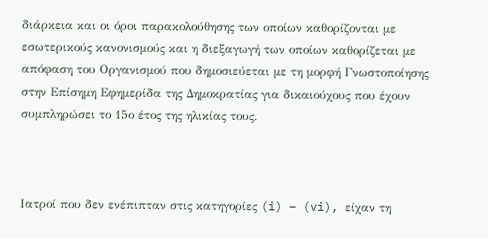διάρκεια και οι όροι παρακολούθησης των οποίων καθορίζονται με εσωτερικούς κανονισμούς και η διεξαγωγή των οποίων καθορίζεται με απόφαση του Οργανισμού που δημοσιεύεται με τη μορφή Γνωστοποίησης στην Επίσημη Εφημερίδα της Δημοκρατίας για δικαιούχους που έχουν συμπληρώσει το 15ο έτος της ηλικίας τους.



Ιατροί που δεν ενέπιπταν στις κατηγορίες (i) – (vi), είχαν τη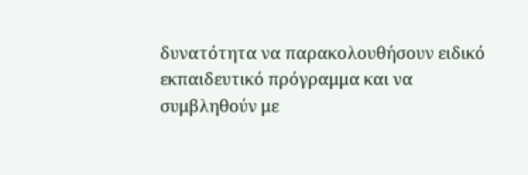δυνατότητα να παρακολουθήσουν ειδικό εκπαιδευτικό πρόγραμμα και να συμβληθούν με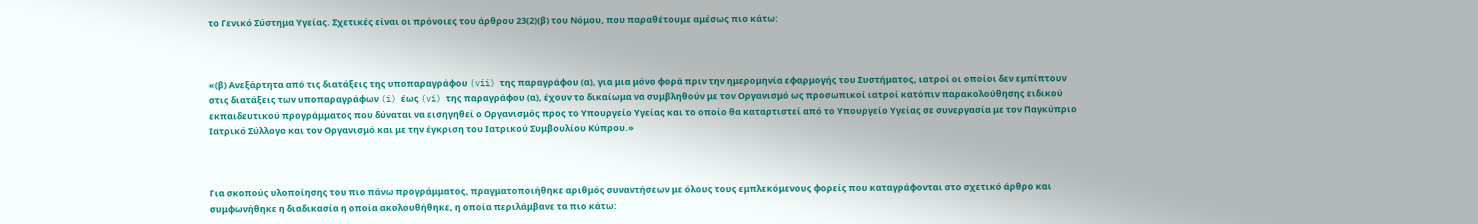το Γενικό Σύστημα Υγείας. Σχετικές είναι οι πρόνοιες του άρθρου 23(2)(β) του Νόμου, που παραθέτουμε αμέσως πιο κάτω:



«(β) Ανεξάρτητα από τις διατάξεις της υποπαραγράφου (vii) της παραγράφου (α), για μια μόνο φορά πριν την ημερομηνία εφαρμογής του Συστήματος, ιατροί οι οποίοι δεν εμπίπτουν στις διατάξεις των υποπαραγράφων (i) έως (vi) της παραγράφου (α), έχουν το δικαίωμα να συμβληθούν με τον Οργανισμό ως προσωπικοί ιατροί κατόπιν παρακολούθησης ειδικού εκπαιδευτικού προγράμματος που δύναται να εισηγηθεί ο Οργανισμός προς το Υπουργείο Υγείας και το οποίο θα καταρτιστεί από το Υπουργείο Υγείας σε συνεργασία με τον Παγκύπριο Ιατρικό Σύλλογο και τον Οργανισμό και με την έγκριση του Ιατρικού Συμβουλίου Κύπρου.»



Για σκοπούς υλοποίησης του πιο πάνω προγράμματος, πραγματοποιήθηκε αριθμός συναντήσεων με όλους τους εμπλεκόμενους φορείς που καταγράφονται στο σχετικό άρθρο και συμφωνήθηκε η διαδικασία η οποία ακολουθήθηκε, η οποία περιλάμβανε τα πιο κάτω: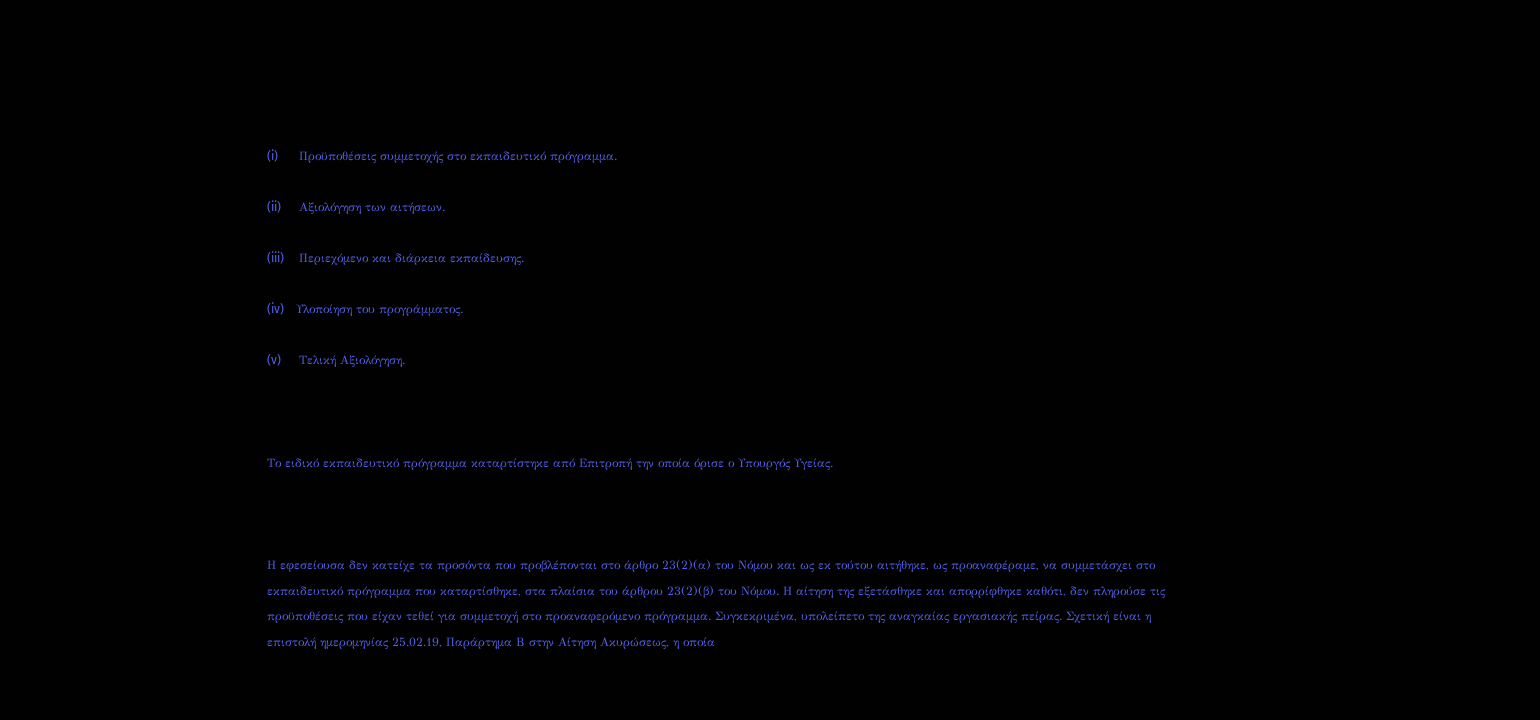(i)       Προϋποθέσεις συμμετοχής στο εκπαιδευτικό πρόγραμμα.

(ii)      Αξιολόγηση των αιτήσεων.

(iii)     Περιεχόμενο και διάρκεια εκπαίδευσης.

(iv)    Υλοποίηση του προγράμματος.

(v)      Τελική Αξιολόγηση.



Το ειδικό εκπαιδευτικό πρόγραμμα καταρτίστηκε από Επιτροπή την οποία όρισε ο Υπουργός Υγείας.



Η εφεσείουσα δεν κατείχε τα προσόντα που προβλέπονται στο άρθρο 23(2)(α) του Νόμου και ως εκ τούτου αιτήθηκε, ως προαναφέραμε, να συμμετάσχει στο εκπαιδευτικό πρόγραμμα που καταρτίσθηκε, στα πλαίσια του άρθρου 23(2)(β) του Νόμου. Η αίτηση της εξετάσθηκε και απορρίφθηκε καθότι, δεν πληρούσε τις προϋποθέσεις που είχαν τεθεί για συμμετοχή στο προαναφερόμενο πρόγραμμα. Συγκεκριμένα, υπολείπετο της αναγκαίας εργασιακής πείρας. Σχετική είναι η επιστολή ημερομηνίας 25.02.19, Παράρτημα Β στην Αίτηση Ακυρώσεως, η οποία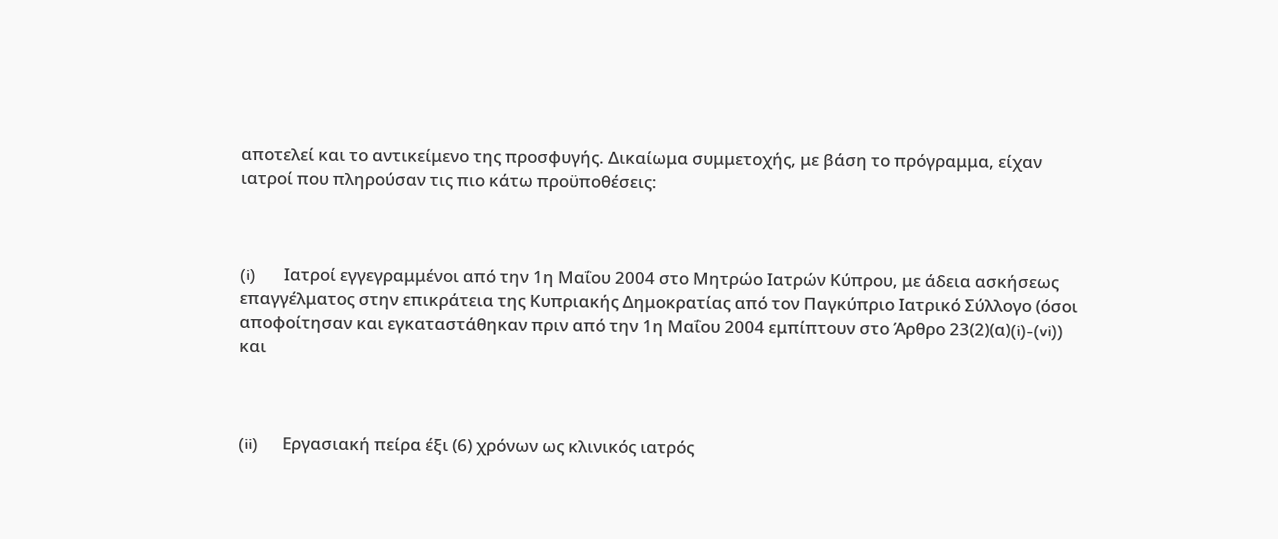αποτελεί και το αντικείμενο της προσφυγής. Δικαίωμα συμμετοχής, με βάση το πρόγραμμα, είχαν ιατροί που πληρούσαν τις πιο κάτω προϋποθέσεις:



(i)       Ιατροί εγγεγραμμένοι από την 1η Μαΐου 2004 στο Μητρώο Ιατρών Κύπρου, με άδεια ασκήσεως επαγγέλματος στην επικράτεια της Κυπριακής Δημοκρατίας από τον Παγκύπριο Ιατρικό Σύλλογο (όσοι αποφοίτησαν και εγκαταστάθηκαν πριν από την 1η Μαΐου 2004 εμπίπτουν στο Άρθρο 23(2)(α)(i)-(vi)) και



(ii)      Εργασιακή πείρα έξι (6) χρόνων ως κλινικός ιατρός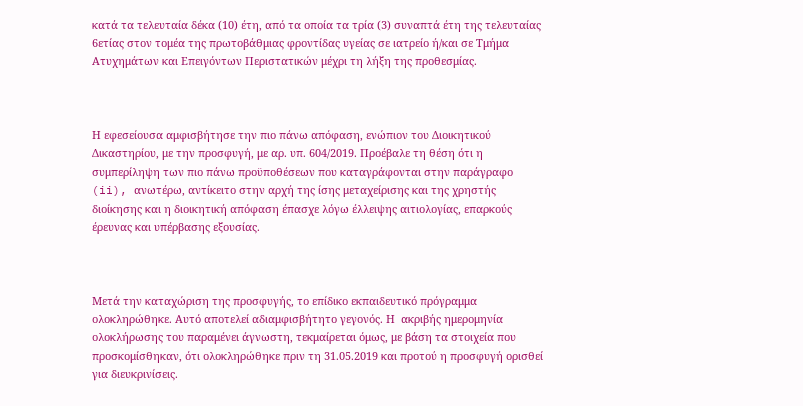κατά τα τελευταία δέκα (10) έτη, από τα οποία τα τρία (3) συναπτά έτη της τελευταίας 6ετίας στον τομέα της πρωτοβάθμιας φροντίδας υγείας σε ιατρείο ή/και σε Τμήμα Ατυχημάτων και Επειγόντων Περιστατικών μέχρι τη λήξη της προθεσμίας.



Η εφεσείουσα αμφισβήτησε την πιο πάνω απόφαση, ενώπιον του Διοικητικού Δικαστηρίου, με την προσφυγή, με αρ. υπ. 604/2019. Προέβαλε τη θέση ότι η συμπερίληψη των πιο πάνω προϋποθέσεων που καταγράφονται στην παράγραφο (ii), ανωτέρω, αντίκειτο στην αρχή της ίσης μεταχείρισης και της χρηστής διοίκησης και η διοικητική απόφαση έπασχε λόγω έλλειψης αιτιολογίας, επαρκούς έρευνας και υπέρβασης εξουσίας.



Μετά την καταχώριση της προσφυγής, το επίδικο εκπαιδευτικό πρόγραμμα ολοκληρώθηκε. Αυτό αποτελεί αδιαμφισβήτητο γεγονός. Η  ακριβής ημερομηνία ολοκλήρωσης του παραμένει άγνωστη, τεκμαίρεται όμως, με βάση τα στοιχεία που προσκομίσθηκαν, ότι ολοκληρώθηκε πριν τη 31.05.2019 και προτού η προσφυγή ορισθεί για διευκρινίσεις.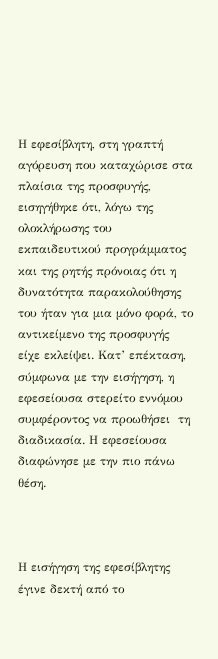Η εφεσίβλητη, στη γραπτή αγόρευση που καταχώρισε στα πλαίσια της προσφυγής, εισηγήθηκε ότι, λόγω της ολοκλήρωσης του εκπαιδευτικού προγράμματος και της ρητής πρόνοιας ότι η δυνατότητα παρακολούθησης του ήταν για μια μόνο φορά, το αντικείμενο της προσφυγής είχε εκλείψει. Κατ’ επέκταση, σύμφωνα με την εισήγηση, η εφεσείουσα στερείτο εννόμου συμφέροντος να προωθήσει  τη διαδικασία. Η εφεσείουσα διαφώνησε με την πιο πάνω θέση.



Η εισήγηση της εφεσίβλητης έγινε δεκτή από το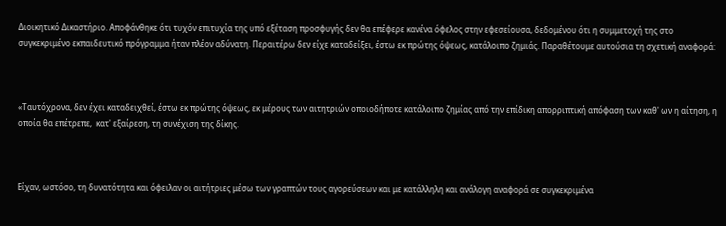Διοικητικό Δικαστήριο. Αποφάνθηκε ότι τυχόν επιτυχία της υπό εξέταση προσφυγής δεν θα επέφερε κανένα όφελος στην εφεσείουσα, δεδομένου ότι η συμμετοχή της στο συγκεκριμένο εκπαιδευτικό πρόγραμμα ήταν πλέον αδύνατη. Περαιτέρω δεν είχε καταδείξει, έστω εκ πρώτης όψεως, κατάλοιπο ζημιάς. Παραθέτουμε αυτούσια τη σχετική αναφορά:



«Ταυτόχρονα, δεν έχει καταδειχθεί, έστω εκ πρώτης όψεως, εκ μέρους των αιτητριών οποιοδήποτε κατάλοιπο ζημίας από την επίδικη απορριπτική απόφαση των καθ' ων η αίτηση, η οποία θα επέτρεπε,  κατ' εξαίρεση, τη συνέχιση της δίκης.



Είχαν, ωστόσο, τη δυνατότητα και όφειλαν οι αιτήτριες μέσω των γραπτών τους αγορεύσεων και με κατάλληλη και ανάλογη αναφορά σε συγκεκριμένα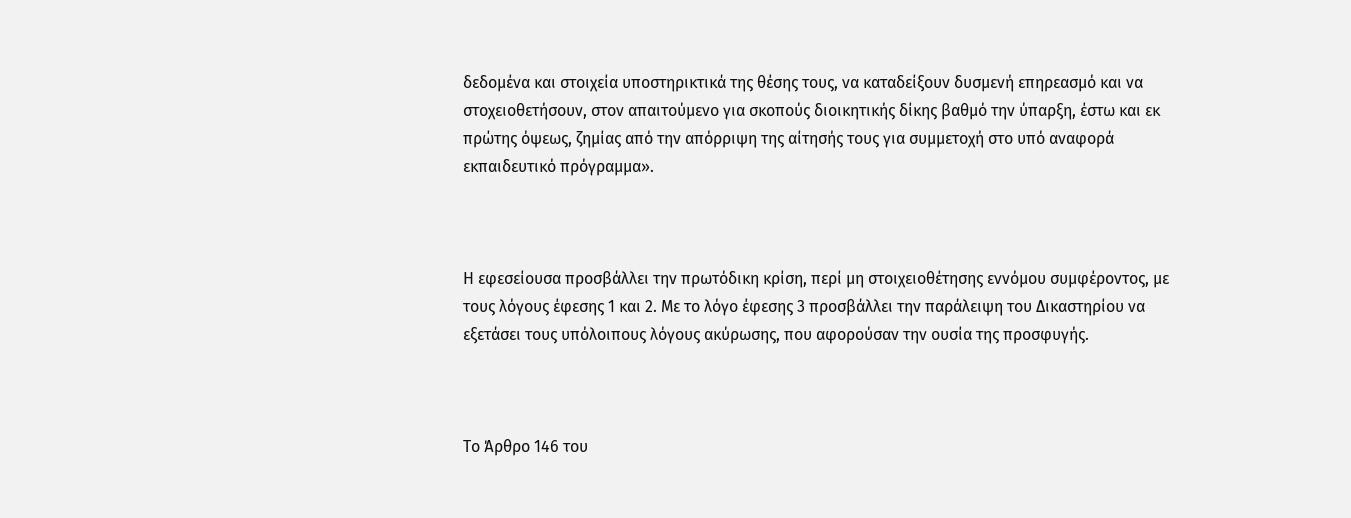δεδομένα και στοιχεία υποστηρικτικά της θέσης τους, να καταδείξουν δυσμενή επηρεασμό και να στοχειοθετήσουν, στον απαιτούμενο για σκοπούς διοικητικής δίκης βαθμό την ύπαρξη, έστω και εκ πρώτης όψεως, ζημίας από την απόρριψη της αίτησής τους για συμμετοχή στο υπό αναφορά εκπαιδευτικό πρόγραμμα».



Η εφεσείουσα προσβάλλει την πρωτόδικη κρίση, περί μη στοιχειοθέτησης εννόμου συμφέροντος, με τους λόγους έφεσης 1 και 2. Με το λόγο έφεσης 3 προσβάλλει την παράλειψη του Δικαστηρίου να εξετάσει τους υπόλοιπους λόγους ακύρωσης, που αφορούσαν την ουσία της προσφυγής.



Το Άρθρο 146 του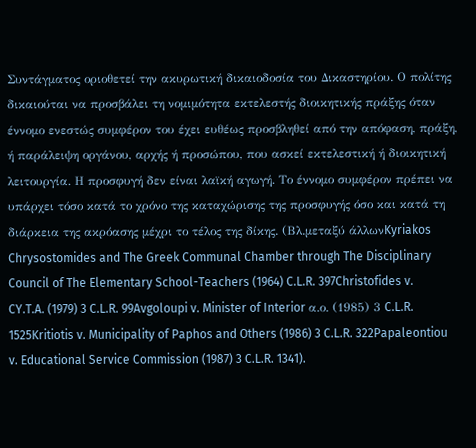Συντάγματος οριοθετεί την ακυρωτική δικαιοδοσία του Δικαστηρίου. Ο πολίτης δικαιούται να προσβάλει τη νομιμότητα εκτελεστής διοικητικής πράξης όταν έννομο ενεστώς συμφέρον του έχει ευθέως προσβληθεί από την απόφαση, πράξη, ή παράλειψη οργάνου, αρχής ή προσώπου, που ασκεί εκτελεστική ή διοικητική λειτουργία. Η προσφυγή δεν είναι λαϊκή αγωγή. Το έννομο συμφέρον πρέπει να υπάρχει τόσο κατά το χρόνο της καταχώρισης της προσφυγής όσο και κατά τη διάρκεια της ακρόασης μέχρι το τέλος της δίκης. (Βλ.μεταξύ άλλωνKyriakos Chrysostomides and The Greek Communal Chamber through The Disciplinary Council of The Elementary School-Teachers (1964) C.L.R. 397Christofides v. CY.T.A. (1979) 3 C.L.R. 99Avgoloupi v. Minister of Interior α.ο. (1985) 3 C.L.R. 1525Kritiotis v. Municipality of Paphos and Others (1986) 3 C.L.R. 322Papaleontiou v. Educational Service Commission (1987) 3 C.L.R. 1341).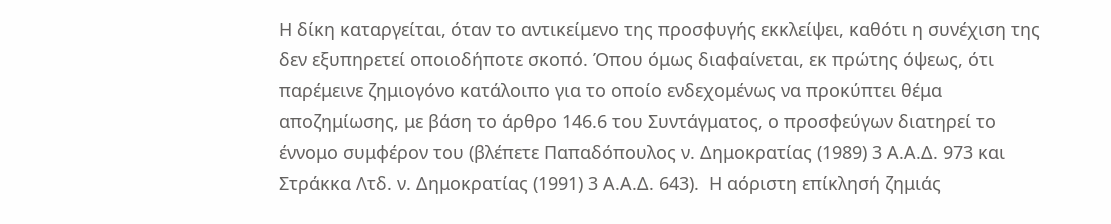Η δίκη καταργείται, όταν το αντικείμενο της προσφυγής εκκλείψει, καθότι η συνέχιση της δεν εξυπηρετεί οποιοδήποτε σκοπό. Όπου όμως διαφαίνεται, εκ πρώτης όψεως, ότι παρέμεινε ζημιογόνο κατάλοιπο για το οποίο ενδεχομένως να προκύπτει θέμα αποζημίωσης, με βάση το άρθρο 146.6 του Συντάγματος, ο προσφεύγων διατηρεί το έννομο συμφέρον του (βλέπετε Παπαδόπουλος ν. Δημοκρατίας (1989) 3 Α.Α.Δ. 973 και Στράκκα Λτδ. ν. Δημοκρατίας (1991) 3 Α.Α.Δ. 643).  Η αόριστη επίκλησή ζημιάς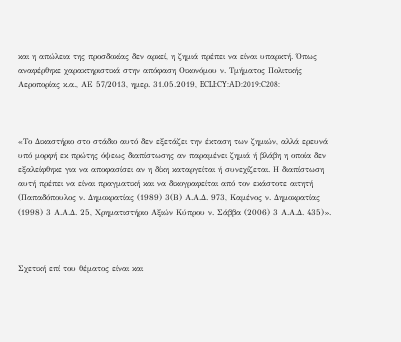και η απώλεια της προσδοκίας δεν αρκεί, η ζημιά πρέπει να είναι υπαρκτή. Όπως αναφέρθηκε χαρακτηριστικά στην απόφαση Οικονόμου ν. Τμήματος Πολιτικής Αεροπορίας κ.α., ΑΕ 57/2013, ημερ. 31.05.2019, ECLI:CY:AD:2019:C208:



«Το Δικαστήριο στο στάδιο αυτό δεν εξετάζει την έκταση των ζημιών, αλλά ερευνά υπό μορφή εκ πρώτης όψεως διαπίστωσης αν παραμένει ζημιά ή βλάβη η οποία δεν εξαλείφθηκε για να αποφασίσει αν η δίκη καταργείται ή συνεχίζεται. Η διαπίστωση αυτή πρέπει να είναι πραγματική και να δικογραφείται από τον εκάστοτε αιτητή (Παπαδόπουλος ν. Δημοκρατίας (1989) 3(Β) Α.Α.Δ. 973, Καμένος ν. Δημοκρατίας (1998) 3 Α.Α.Δ. 25, Χρηματιστήριο Αξιών Κύπρου ν. Σάββα (2006) 3 Α.Α.Δ. 435)».



Σχετική επί του θέματος είναι και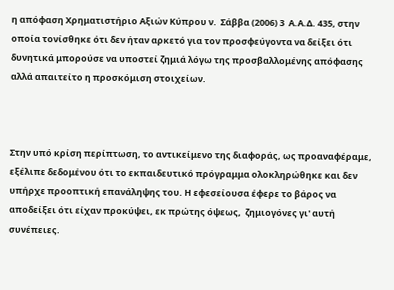η απόφαση Χρηματιστήριο Αξιών Κύπρου ν.  Σάββα (2006) 3  Α.Α.Δ. 435, στην οποία τονίσθηκε ότι δεν ήταν αρκετό για τον προσφεύγοντα να δείξει ότι δυνητικά μπορούσε να υποστεί ζημιά λόγω της προσβαλλομένης απόφασης αλλά απαιτείτο η προσκόμιση στοιχείων.



Στην υπό κρίση περίπτωση, το αντικείμενο της διαφοράς, ως προαναφέραμε,  εξέλιπε δεδομένου ότι το εκπαιδευτικό πρόγραμμα ολοκληρώθηκε και δεν υπήρχε προοπτική επανάληψης του. Η εφεσείουσα έφερε το βάρος να αποδείξει ότι είχαν προκύψει, εκ πρώτης όψεως,  ζημιογόνες γι' αυτή συνέπειες.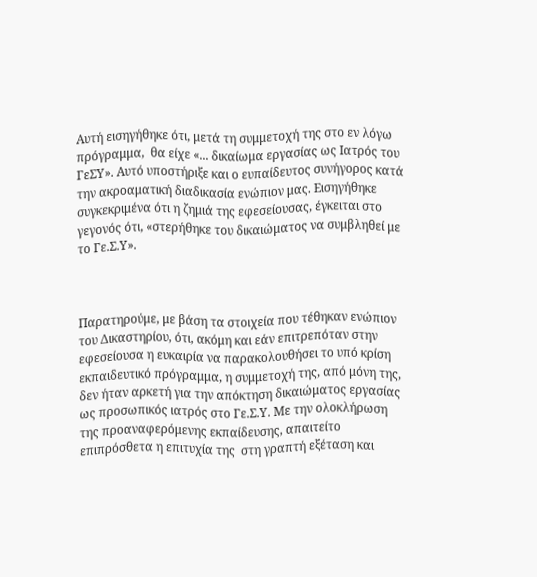Αυτή εισηγήθηκε ότι, μετά τη συμμετοχή της στο εν λόγω πρόγραμμα,  θα είχε «... δικαίωμα εργασίας ως Ιατρός του ΓεΣΥ». Αυτό υποστήριξε και ο ευπαίδευτος συνήγορος κατά την ακροαματική διαδικασία ενώπιον μας. Εισηγήθηκε συγκεκριμένα ότι η ζημιά της εφεσείουσας, έγκειται στο γεγονός ότι, «στερήθηκε του δικαιώματος να συμβληθεί με το Γε.Σ.Υ».



Παρατηρούμε, με βάση τα στοιχεία που τέθηκαν ενώπιον του Δικαστηρίου, ότι, ακόμη και εάν επιτρεπόταν στην εφεσείουσα η ευκαιρία να παρακολουθήσει το υπό κρίση εκπαιδευτικό πρόγραμμα, η συμμετοχή της, από μόνη της, δεν ήταν αρκετή για την απόκτηση δικαιώματος εργασίας ως προσωπικός ιατρός στο Γε.Σ.Υ. Με την ολοκλήρωση της προαναφερόμενης εκπαίδευσης, απαιτείτο επιπρόσθετα η επιτυχία της  στη γραπτή εξέταση και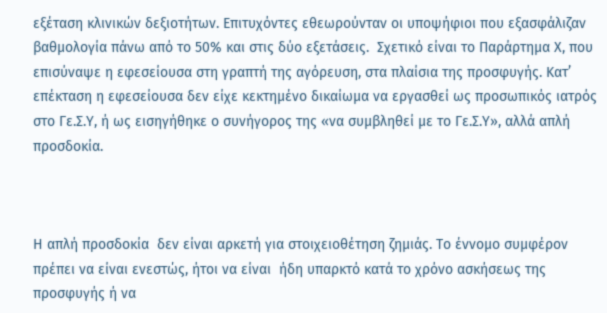εξέταση κλινικών δεξιοτήτων. Επιτυχόντες εθεωρούνταν οι υποψήφιοι που εξασφάλιζαν βαθμολογία πάνω από το 50% και στις δύο εξετάσεις.  Σχετικό είναι το Παράρτημα Χ, που επισύναψε η εφεσείουσα στη γραπτή της αγόρευση, στα πλαίσια της προσφυγής. Κατ’ επέκταση η εφεσείουσα δεν είχε κεκτημένο δικαίωμα να εργασθεί ως προσωπικός ιατρός στο Γε.Σ.Υ, ή ως εισηγήθηκε ο συνήγορος της «να συμβληθεί με το Γε.Σ.Υ», αλλά απλή προσδοκία.



Η απλή προσδοκία  δεν είναι αρκετή για στοιχειοθέτηση ζημιάς. Το έννομο συμφέρον πρέπει να είναι ενεστώς, ήτοι να είναι  ήδη υπαρκτό κατά το χρόνο ασκήσεως της προσφυγής ή να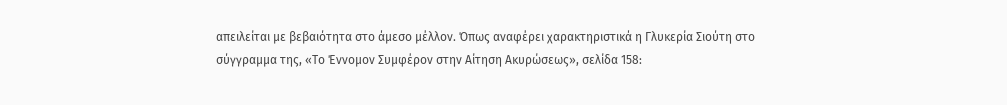απειλείται με βεβαιότητα στο άμεσο μέλλον. Όπως αναφέρει χαρακτηριστικά η Γλυκερία Σιούτη στο σύγγραμμα της, «Το Έννομον Συμφέρον στην Αίτηση Ακυρώσεως», σελίδα 158: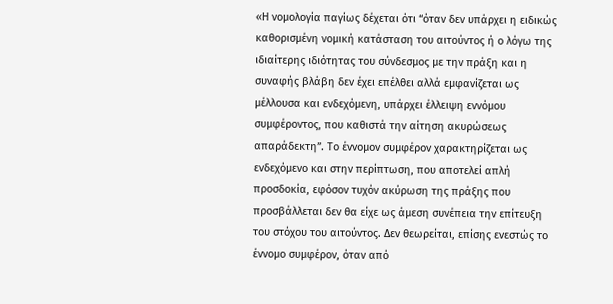«Η νομολογία παγίως δέχεται ότι “όταν δεν υπάρχει η ειδικώς καθορισμένη νομική κατάσταση του αιτούντος ή ο λόγω της ιδιαίτερης ιδιότητας του σύνδεσμος με την πράξη και η συναφής βλάβη δεν έχει επέλθει αλλά εμφανίζεται ως μέλλουσα και ενδεχόμενη, υπάρχει έλλειψη εννόμου συμφέροντος, που καθιστά την αίτηση ακυρώσεως απαράδεκτη”. Το έννομον συμφέρον χαρακτηρίζεται ως ενδεχόμενο και στην περίπτωση, που αποτελεί απλή προσδοκία, εφόσον τυχόν ακύρωση της πράξης που προσβάλλεται δεν θα είχε ως άμεση συνέπεια την επίτευξη του στόχου του αιτούντος. Δεν θεωρείται, επίσης ενεστώς το έννομο συμφέρον, όταν από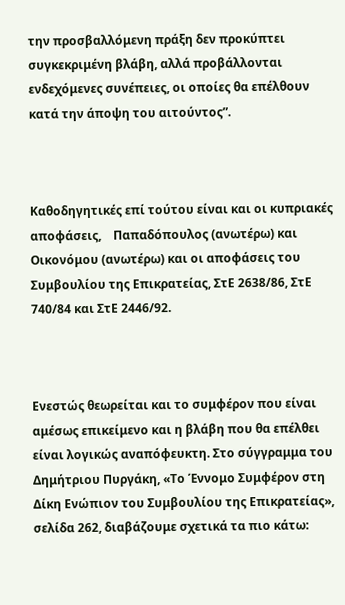την προσβαλλόμενη πράξη δεν προκύπτει συγκεκριμένη βλάβη, αλλά προβάλλονται ενδεχόμενες συνέπειες, οι οποίες θα επέλθουν κατά την άποψη του αιτούντος”.



Καθοδηγητικές επί τούτου είναι και οι κυπριακές αποφάσεις,    Παπαδόπουλος (ανωτέρω) και Οικονόμου (ανωτέρω) και οι αποφάσεις του Συμβουλίου της Επικρατείας, ΣτΕ 2638/86, ΣτΕ 740/84 και ΣτΕ 2446/92.



Ενεστώς θεωρείται και το συμφέρον που είναι αμέσως επικείμενο και η βλάβη που θα επέλθει είναι λογικώς αναπόφευκτη. Στο σύγγραμμα του Δημήτριου Πυργάκη, «Το Έννομο Συμφέρον στη Δίκη Ενώπιον του Συμβουλίου της Επικρατείας», σελίδα 262, διαβάζουμε σχετικά τα πιο κάτω: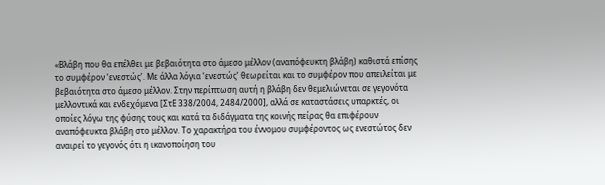«Βλάβη που θα επέλθει με βεβαιότητα στο άμεσο μέλλον (αναπόφευκτη βλάβη) καθιστά επίσης το συμφέρον ‘ενεστώς’. Με άλλα λόγια ‘ενεστώς’ θεωρείται και το συμφέρον που απειλείται με βεβαιότητα στο άμεσο μέλλον. Στην περίπτωση αυτή η βλάβη δεν θεμελιώνεται σε γεγονότα μελλοντικά και ενδεχόμενα [ΣτΕ 338/2004, 2484/2000], αλλά σε καταστάσεις υπαρκτές, οι οποίες λόγω της φύσης τους και κατά τα διδάγματα της κοινής πείρας θα επιφέρουν αναπόφευκτα βλάβη στο μέλλον. Το χαρακτήρα του έννομου συμφέροντος ως ενεστώτος δεν αναιρεί το γεγονός ότι η ικανοποίηση του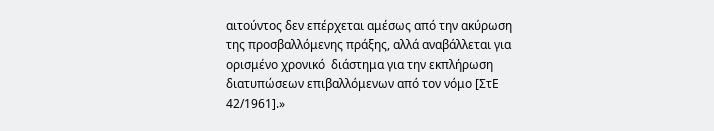αιτούντος δεν επέρχεται αμέσως από την ακύρωση της προσβαλλόμενης πράξης, αλλά αναβάλλεται για ορισμένο χρονικό  διάστημα για την εκπλήρωση διατυπώσεων επιβαλλόμενων από τον νόμο [ΣτΕ 42/1961].»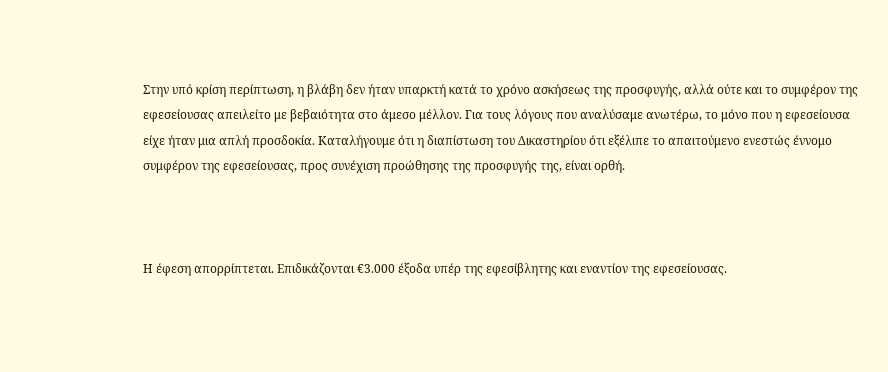Στην υπό κρίση περίπτωση, η βλάβη δεν ήταν υπαρκτή κατά το χρόνο ασκήσεως της προσφυγής, αλλά ούτε και το συμφέρον της εφεσείουσας απειλείτο με βεβαιότητα στο άμεσο μέλλον. Για τους λόγους που αναλύσαμε ανωτέρω, το μόνο που η εφεσείουσα είχε ήταν μια απλή προσδοκία. Καταλήγουμε ότι η διαπίστωση του Δικαστηρίου ότι εξέλιπε το απαιτούμενο ενεστώς έννομο συμφέρον της εφεσείουσας, προς συνέχιση προώθησης της προσφυγής της, είναι ορθή.



Η έφεση απορρίπτεται. Επιδικάζονται €3.000 έξοδα υπέρ της εφεσίβλητης και εναντίον της εφεσείουσας.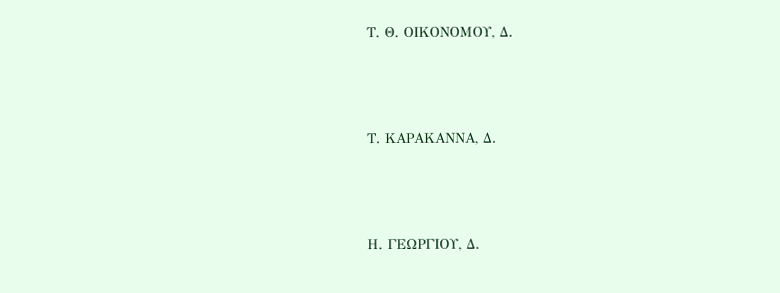Τ. Θ. ΟΙΚΟΝΟΜΟΥ, Δ.



Τ. ΚΑΡΑΚΑΝΝΑ, Δ.



Η. ΓΕΩΡΓΙΟΥ, Δ.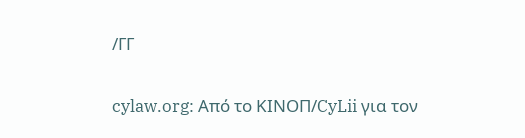/ΓΓ


cylaw.org: Από το ΚΙΝOΠ/CyLii για τον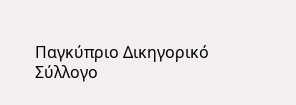Παγκύπριο Δικηγορικό Σύλλογο